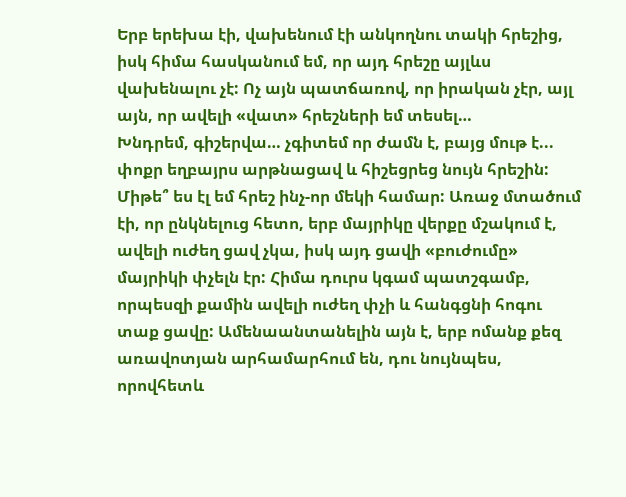Երբ երեխա էի, վախենում էի անկողնու տակի հրեշից, իսկ հիմա հասկանում եմ, որ այդ հրեշը այլևս վախենալու չէ: Ոչ այն պատճառով, որ իրական չէր, այլ այն, որ ավելի «վատ» հրեշների եմ տեսել…
Խնդրեմ, գիշերվա… չգիտեմ որ ժամն է, բայց մութ է... փոքր եղբայրս արթնացավ և հիշեցրեց նույն հրեշին: Միթե՞ ես էլ եմ հրեշ ինչ-որ մեկի համար: Առաջ մտածում էի, որ ընկնելուց հետո, երբ մայրիկը վերքը մշակում է, ավելի ուժեղ ցավ չկա, իսկ այդ ցավի «բուժումը» մայրիկի փչելն էր: Հիմա դուրս կգամ պատշգամբ, որպեսզի քամին ավելի ուժեղ փչի և հանգցնի հոգու տաք ցավը: Ամենաանտանելին այն է, երբ ոմանք քեզ առավոտյան արհամարհում են, դու նույնպես, որովհետև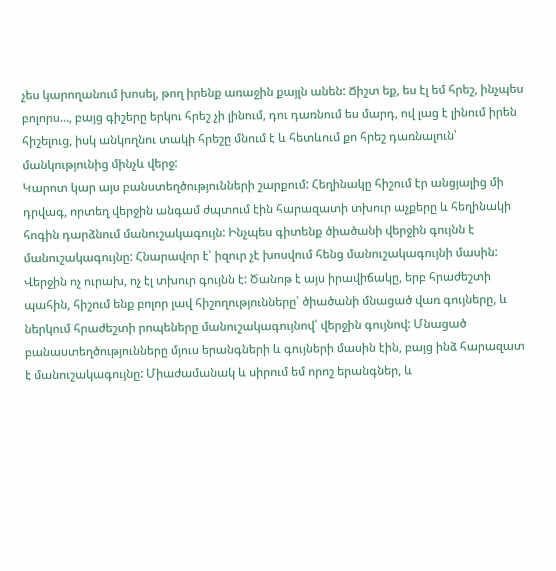չես կարողանում խոսել, թող իրենք առաջին քայլն անեն: Ճիշտ եք, ես էլ եմ հրեշ, ինչպես բոլորս…, բայց գիշերը երկու հրեշ չի լինում, դու դառնում ես մարդ, ով լաց է լինում իրեն հիշելուց, իսկ անկողնու տակի հրեշը մնում է և հետևում քո հրեշ դառնալուն՝ մանկությունից մինչև վերջ:
Կարոտ կար այս բանստեղծությունների շարքում: Հեղինակը հիշում էր անցյալից մի դրվագ, որտեղ վերջին անգամ ժպտում էին հարազատի տխուր աչքերը և հեղինակի հոգին դարձնում մանուշակագույն: Ինչպես գիտենք ծիածանի վերջին գույնն է մանուշակագույնը: Հնարավոր է՝ իզուր չէ խոսվում հենց մանուշակագույնի մասին: Վերջին ոչ ուրախ, ոչ էլ տխուր գույնն է: Ծանոթ է այս իրավիճակը, երբ հրաժեշտի պահին, հիշում ենք բոլոր լավ հիշողությունները՝ ծիածանի մնացած վառ գույները, և ներկում հրաժեշտի րոպեները մանուշակագույնով՝ վերջին գույնով: Մնացած բանաստեղծությունները մյուս երանգների և գույների մասին էին, բայց ինձ հարազատ է մանուշակագույնը: Միաժամանակ և սիրում եմ որոշ երանգներ, և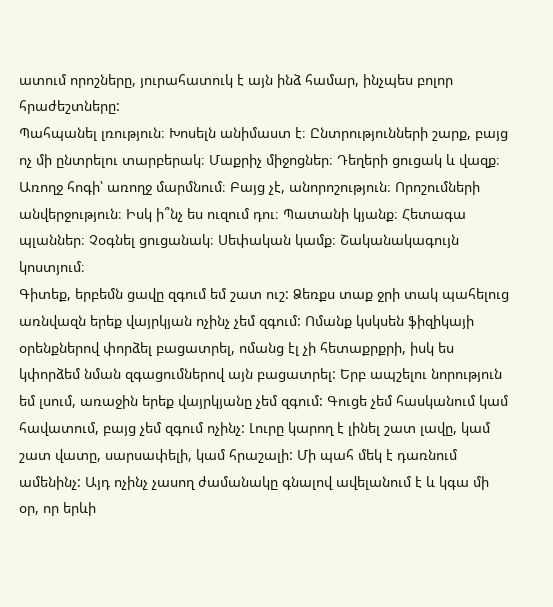ատում որոշները, յուրահատուկ է այն ինձ համար, ինչպես բոլոր հրաժեշտները:
Պահպանել լռություն։ Խոսելն անիմաստ է։ Ընտրությունների շարք, բայց ոչ մի ընտրելու տարբերակ։ Մաքրիչ միջոցներ։ Դեղերի ցուցակ և վազք։ Առողջ հոգի՝ առողջ մարմնում։ Բայց չէ, անորոշություն։ Որոշումների անվերջություն։ Իսկ ի՞նչ ես ուզում դու։ Պատանի կյանք։ Հետագա պլաններ։ Չօգնել ցուցանակ։ Սեփական կամք։ Շականակագույն կոստյում։
Գիտեք, երբեմն ցավը զգում եմ շատ ուշ: Ձեռքս տաք ջրի տակ պահելուց առնվազն երեք վայրկյան ոչինչ չեմ զգում: Ոմանք կսկսեն ֆիզիկայի օրենքներով փորձել բացատրել, ոմանց էլ չի հետաքրքրի, իսկ ես կփորձեմ նման զգացումներով այն բացատրել: Երբ ապշելու նորություն եմ լսում, առաջին երեք վայրկյանը չեմ զգում: Գուցե չեմ հասկանում կամ հավատում, բայց չեմ զգում ոչինչ: Լուրը կարող է լինել շատ լավը, կամ շատ վատը, սարսափելի, կամ հրաշալի: Մի պահ մեկ է դառնում ամենինչ: Այդ ոչինչ չասող ժամանակը գնալով ավելանում է և կգա մի օր, որ երևի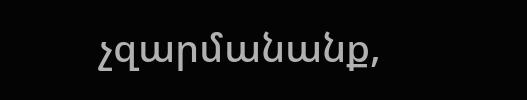չզարմանանք,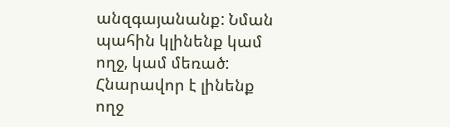անզգայանանք: Նման պահին կլինենք կամ ողջ, կամ մեռած: Հնարավոր է լինենք ողջ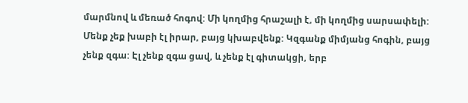մարմնով և մեռած հոգով: Մի կողմից հրաշալի է, մի կողմից սարսափելի: Մենք չեք խաբի էլ իրար, բայց կխաբվենք: Կզգանք միմյանց հոգին, բայց չենք զգա: Էլ չենք զգա ցավ, և չենք էլ գիտակցի, երբ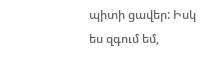պիտի ցավեր: Իսկ ես զգում եմ,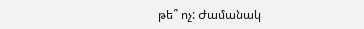թե՞ ոչ: Ժամանակ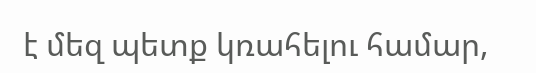է մեզ պետք կռահելու համար,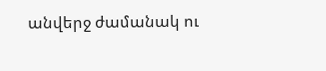անվերջ ժամանակ ու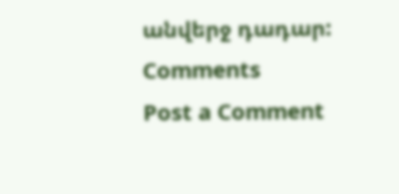անվերջ դադար:
Comments
Post a Comment